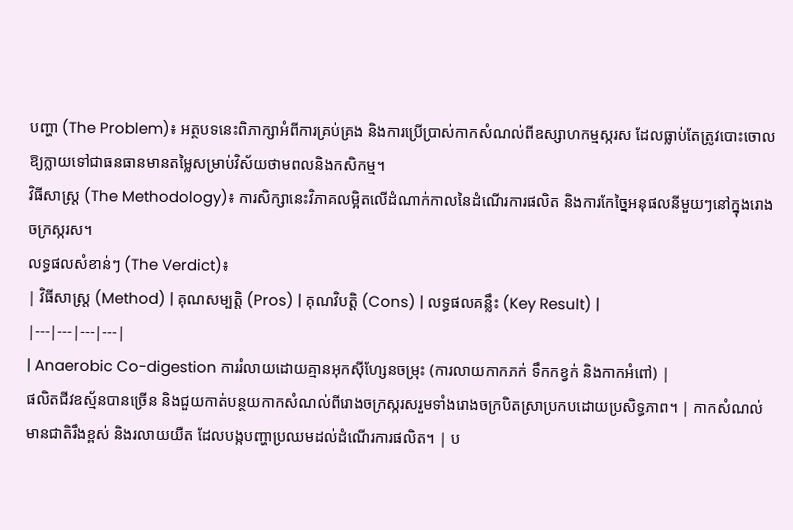បញ្ហា (The Problem)៖ អត្ថបទនេះពិភាក្សាអំពីការគ្រប់គ្រង និងការប្រើប្រាស់កាកសំណល់ពីឧស្សាហកម្មស្ករស ដែលធ្លាប់តែត្រូវបោះចោល ឱ្យក្លាយទៅជាធនធានមានតម្លៃសម្រាប់វិស័យថាមពលនិងកសិកម្ម។
វិធីសាស្ត្រ (The Methodology)៖ ការសិក្សានេះវិភាគលម្អិតលើដំណាក់កាលនៃដំណើរការផលិត និងការកែច្នៃអនុផលនីមួយៗនៅក្នុងរោងចក្រស្ករស។
លទ្ធផលសំខាន់ៗ (The Verdict)៖
| វិធីសាស្ត្រ (Method) | គុណសម្បត្តិ (Pros) | គុណវិបត្តិ (Cons) | លទ្ធផលគន្លឹះ (Key Result) |
|---|---|---|---|
| Anaerobic Co-digestion ការរំលាយដោយគ្មានអុកស៊ីហ្សែនចម្រុះ (ការលាយកាកភក់ ទឹកកខ្វក់ និងកាកអំពៅ) |
ផលិតជីវឧស្ម័នបានច្រើន និងជួយកាត់បន្ថយកាកសំណល់ពីរោងចក្រស្ករសរួមទាំងរោងចក្របិតស្រាប្រកបដោយប្រសិទ្ធភាព។ | កាកសំណល់មានជាតិរឹងខ្ពស់ និងរលាយយឺត ដែលបង្កបញ្ហាប្រឈមដល់ដំណើរការផលិត។ | ប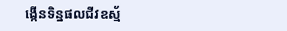ង្កើនទិន្នផលជីវឧស្ម័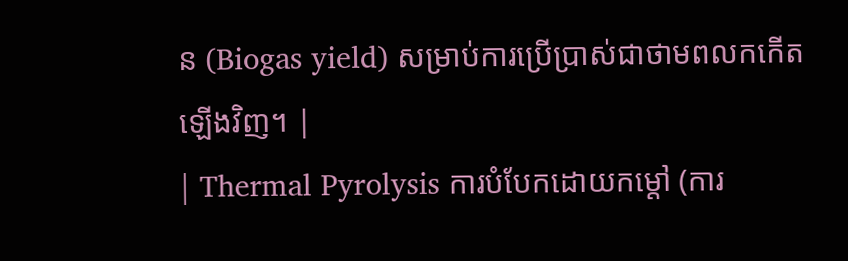ន (Biogas yield) សម្រាប់ការប្រើប្រាស់ជាថាមពលកកើតឡើងវិញ។ |
| Thermal Pyrolysis ការបំបែកដោយកម្តៅ (ការ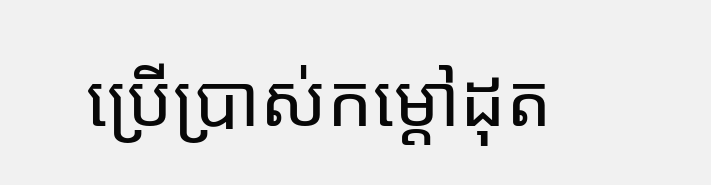ប្រើប្រាស់កម្តៅដុត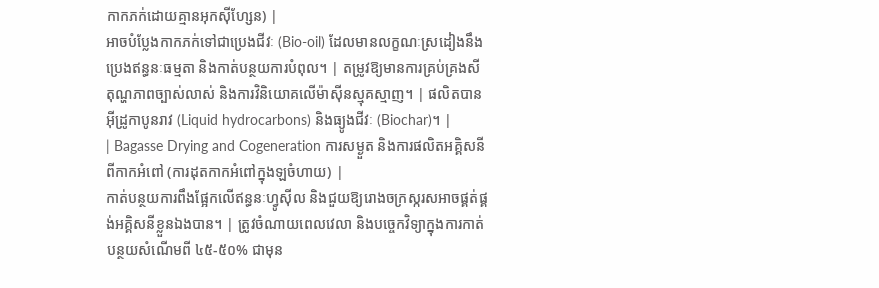កាកភក់ដោយគ្មានអុកស៊ីហ្សែន) |
អាចបំប្លែងកាកភក់ទៅជាប្រេងជីវៈ (Bio-oil) ដែលមានលក្ខណៈស្រដៀងនឹងប្រេងឥន្ធនៈធម្មតា និងកាត់បន្ថយការបំពុល។ | តម្រូវឱ្យមានការគ្រប់គ្រងសីតុណ្ហភាពច្បាស់លាស់ និងការវិនិយោគលើម៉ាស៊ីនស្មុគស្មាញ។ | ផលិតបានអ៊ីដ្រូកាបូនរាវ (Liquid hydrocarbons) និងធ្យូងជីវៈ (Biochar)។ |
| Bagasse Drying and Cogeneration ការសម្ងួត និងការផលិតអគ្គិសនីពីកាកអំពៅ (ការដុតកាកអំពៅក្នុងឡចំហាយ) |
កាត់បន្ថយការពឹងផ្អែកលើឥន្ធនៈហ្វូស៊ីល និងជួយឱ្យរោងចក្រស្ករសអាចផ្គត់ផ្គង់អគ្គិសនីខ្លួនឯងបាន។ | ត្រូវចំណាយពេលវេលា និងបច្ចេកវិទ្យាក្នុងការកាត់បន្ថយសំណើមពី ៤៥-៥០% ជាមុន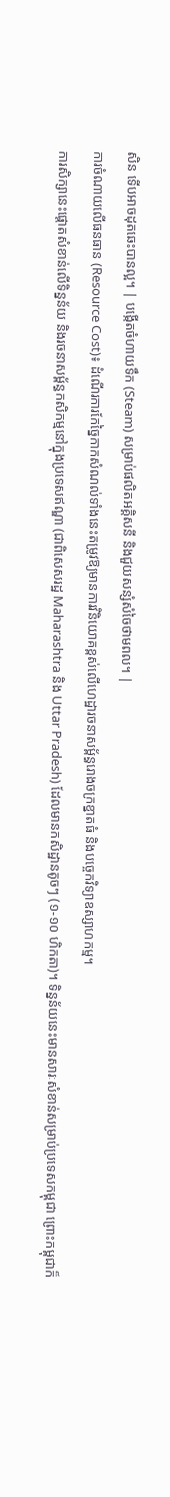សិន ទើបអាចដុតឆេះបានល្អ។ | បង្កើតចំហាយទឹក (Steam) សម្រាប់ផលិតអគ្គិសនី និងជួយសន្សំសំចៃថាមពល។ |
ការចំណាយលើធនធាន (Resource Cost)៖ ដំណើរការកែច្នៃកាកសំណល់ទាំងនេះតម្រូវឱ្យមានការវិនិយោគខ្ពស់លើហេដ្ឋារចនាសម្ព័ន្ធរោងចក្រខ្នាតធំ និងបច្ចេកវិទ្យាឧស្សាហកម្ម។
ការសិក្សានេះផ្តោតសំខាន់លើទិន្នន័យ និងរចនាសម្ព័ន្ធកសិកម្មនៅក្នុងប្រទេសឥណ្ឌា (ជាពិសេសរដ្ឋ Maharashtra និង Uttar Pradesh) ដែលមានកសិដ្ឋានតូចៗ (១-១០ ហិកតា)។ ទិន្នន័យនេះមានសារៈសំខាន់សម្រាប់ប្រទេសកម្ពុជា ព្រោះកម្ពុជាក៏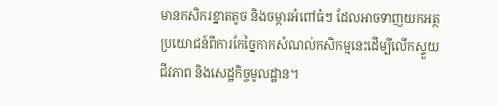មានកសិករខ្នាតតូច និងចម្ការអំពៅធំៗ ដែលអាចទាញយកអត្ថប្រយោជន៍ពីការកែច្នៃកាកសំណល់កសិកម្មនេះដើម្បីលើកស្ទួយជីវភាព និងសេដ្ឋកិច្ចមូលដ្ឋាន។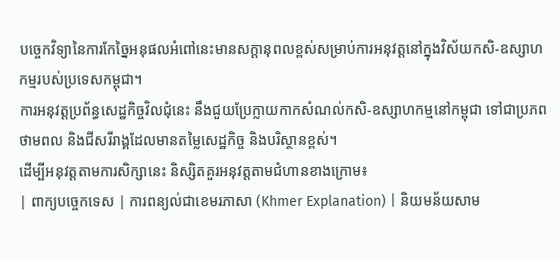បច្ចេកវិទ្យានៃការកែច្នៃអនុផលអំពៅនេះមានសក្តានុពលខ្ពស់សម្រាប់ការអនុវត្តនៅក្នុងវិស័យកសិ-ឧស្សាហកម្មរបស់ប្រទេសកម្ពុជា។
ការអនុវត្តប្រព័ន្ធសេដ្ឋកិច្ចវិលជុំនេះ នឹងជួយប្រែក្លាយកាកសំណល់កសិ-ឧស្សាហកម្មនៅកម្ពុជា ទៅជាប្រភពថាមពល និងជីសរីរាង្គដែលមានតម្លៃសេដ្ឋកិច្ច និងបរិស្ថានខ្ពស់។
ដើម្បីអនុវត្តតាមការសិក្សានេះ និស្សិតគួរអនុវត្តតាមជំហានខាងក្រោម៖
| ពាក្យបច្ចេកទេស | ការពន្យល់ជាខេមរភាសា (Khmer Explanation) | និយមន័យសាម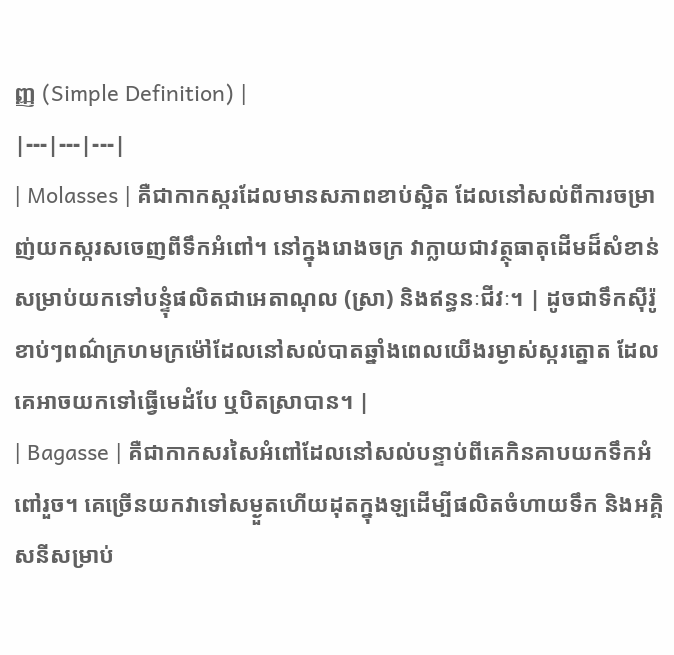ញ្ញ (Simple Definition) |
|---|---|---|
| Molasses | គឺជាកាកស្ករដែលមានសភាពខាប់ស្អិត ដែលនៅសល់ពីការចម្រាញ់យកស្ករសចេញពីទឹកអំពៅ។ នៅក្នុងរោងចក្រ វាក្លាយជាវត្ថុធាតុដើមដ៏សំខាន់សម្រាប់យកទៅបន្ទុំផលិតជាអេតាណុល (ស្រា) និងឥន្ធនៈជីវៈ។ | ដូចជាទឹកស៊ីរ៉ូខាប់ៗពណ៌ក្រហមក្រម៉ៅដែលនៅសល់បាតឆ្នាំងពេលយើងរម្ងាស់ស្ករត្នោត ដែលគេអាចយកទៅធ្វើមេដំបែ ឬបិតស្រាបាន។ |
| Bagasse | គឺជាកាកសរសៃអំពៅដែលនៅសល់បន្ទាប់ពីគេកិនគាបយកទឹកអំពៅរួច។ គេច្រើនយកវាទៅសម្ងួតហើយដុតក្នុងឡដើម្បីផលិតចំហាយទឹក និងអគ្គិសនីសម្រាប់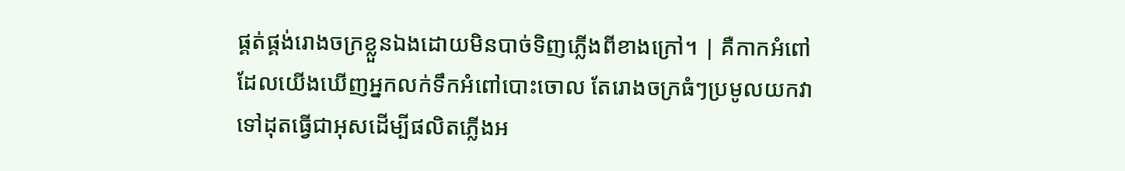ផ្គត់ផ្គង់រោងចក្រខ្លួនឯងដោយមិនបាច់ទិញភ្លើងពីខាងក្រៅ។ | គឺកាកអំពៅដែលយើងឃើញអ្នកលក់ទឹកអំពៅបោះចោល តែរោងចក្រធំៗប្រមូលយកវាទៅដុតធ្វើជាអុសដើម្បីផលិតភ្លើងអ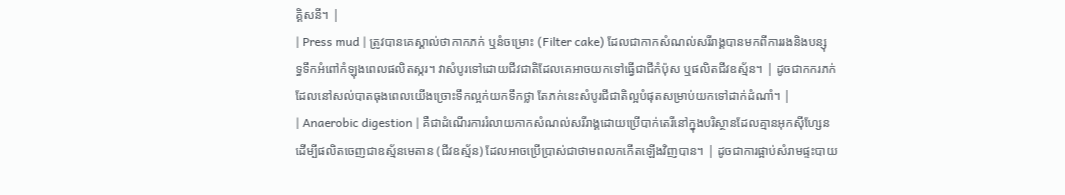គ្គិសនី។ |
| Press mud | ត្រូវបានគេស្គាល់ថាកាកភក់ ឬនំចម្រោះ (Filter cake) ដែលជាកាកសំណល់សរីរាង្គបានមកពីការរងនិងបន្សុទ្ធទឹកអំពៅកំឡុងពេលផលិតស្ករ។ វាសំបូរទៅដោយជីវជាតិដែលគេអាចយកទៅធ្វើជាជីកំប៉ុស ឬផលិតជីវឧស្ម័ន។ | ដូចជាកករភក់ដែលនៅសល់បាតធុងពេលយើងច្រោះទឹកល្អក់យកទឹកថ្លា តែភក់នេះសំបូរជីជាតិល្អបំផុតសម្រាប់យកទៅដាក់ដំណាំ។ |
| Anaerobic digestion | គឺជាដំណើរការរំលាយកាកសំណល់សរីរាង្គដោយប្រើបាក់តេរីនៅក្នុងបរិស្ថានដែលគ្មានអុកស៊ីហ្សែន ដើម្បីផលិតចេញជាឧស្ម័នមេតាន (ជីវឧស្ម័ន) ដែលអាចប្រើប្រាស់ជាថាមពលកកើតឡើងវិញបាន។ | ដូចជាការផ្អាប់សំរាមផ្ទះបាយ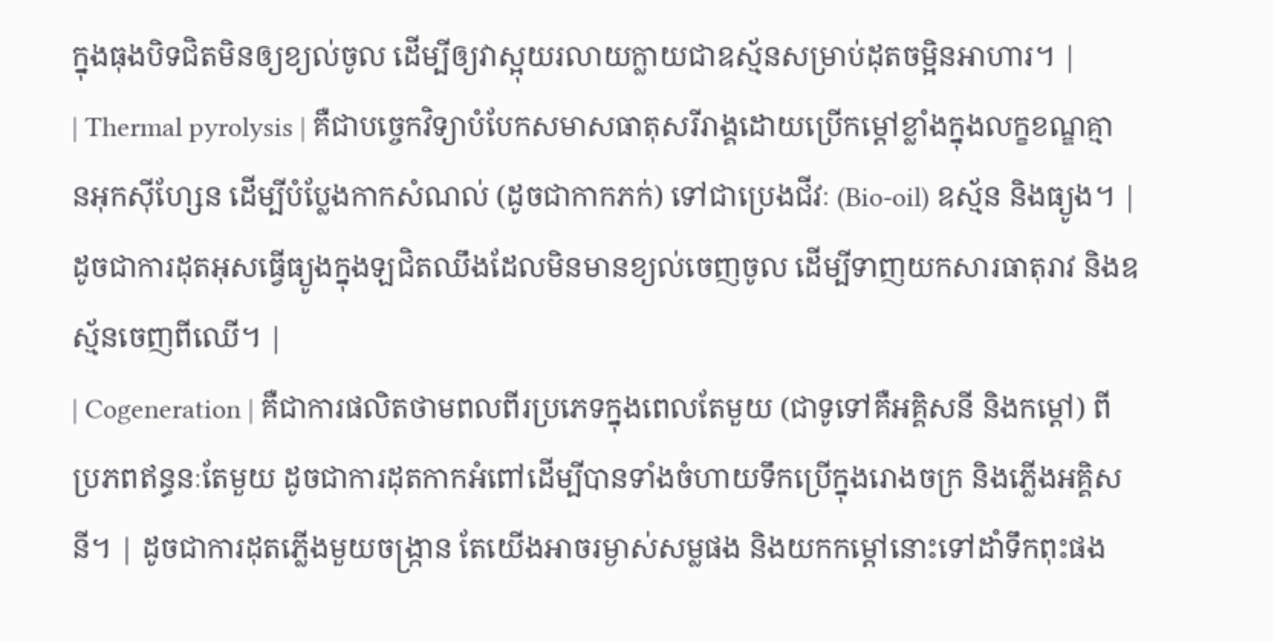ក្នុងធុងបិទជិតមិនឲ្យខ្យល់ចូល ដើម្បីឲ្យវាស្អុយរលាយក្លាយជាឧស្ម័នសម្រាប់ដុតចម្អិនអាហារ។ |
| Thermal pyrolysis | គឺជាបច្ចេកវិទ្យាបំបែកសមាសធាតុសរីរាង្គដោយប្រើកម្តៅខ្លាំងក្នុងលក្ខខណ្ឌគ្មានអុកស៊ីហ្សែន ដើម្បីបំប្លែងកាកសំណល់ (ដូចជាកាកភក់) ទៅជាប្រេងជីវៈ (Bio-oil) ឧស្ម័ន និងធ្យូង។ | ដូចជាការដុតអុសធ្វើធ្យូងក្នុងឡជិតឈឹងដែលមិនមានខ្យល់ចេញចូល ដើម្បីទាញយកសារធាតុរាវ និងឧស្ម័នចេញពីឈើ។ |
| Cogeneration | គឺជាការផលិតថាមពលពីរប្រភេទក្នុងពេលតែមួយ (ជាទូទៅគឺអគ្គិសនី និងកម្តៅ) ពីប្រភពឥន្ធនៈតែមួយ ដូចជាការដុតកាកអំពៅដើម្បីបានទាំងចំហាយទឹកប្រើក្នុងរោងចក្រ និងភ្លើងអគ្គិសនី។ | ដូចជាការដុតភ្លើងមួយចង្ក្រាន តែយើងអាចរម្ងាស់សម្លផង និងយកកម្តៅនោះទៅដាំទឹកពុះផង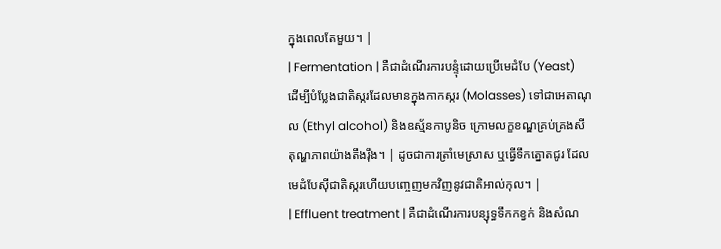ក្នុងពេលតែមួយ។ |
| Fermentation | គឺជាដំណើរការបន្ទុំដោយប្រើមេដំបែ (Yeast) ដើម្បីបំប្លែងជាតិស្ករដែលមានក្នុងកាកស្ករ (Molasses) ទៅជាអេតាណុល (Ethyl alcohol) និងឧស្ម័នកាបូនិច ក្រោមលក្ខខណ្ឌគ្រប់គ្រងសីតុណ្ហភាពយ៉ាងតឹងរ៉ឹង។ | ដូចជាការត្រាំមេស្រាស ឬធ្វើទឹកត្នោតជូរ ដែលមេដំបែស៊ីជាតិស្ករហើយបញ្ចេញមកវិញនូវជាតិអាល់កុល។ |
| Effluent treatment | គឺជាដំណើរការបន្សុទ្ធទឹកកខ្វក់ និងសំណ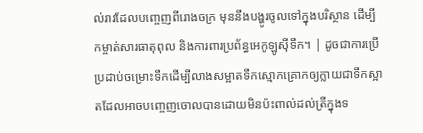ល់រាវដែលបញ្ចេញពីរោងចក្រ មុននឹងបង្ហូរចូលទៅក្នុងបរិស្ថាន ដើម្បីកម្ចាត់សារធាតុពុល និងការពារប្រព័ន្ធអេកូឡូស៊ីទឹក។ | ដូចជាការប្រើប្រដាប់ចម្រោះទឹកដើម្បីលាងសម្អាតទឹកស្មោកគ្រោកឲ្យក្លាយជាទឹកស្អាតដែលអាចបញ្ចេញចោលបានដោយមិនប៉ះពាល់ដល់ត្រីក្នុងទ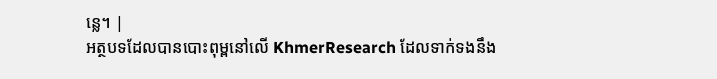ន្លេ។ |
អត្ថបទដែលបានបោះពុម្ពនៅលើ KhmerResearch ដែលទាក់ទងនឹង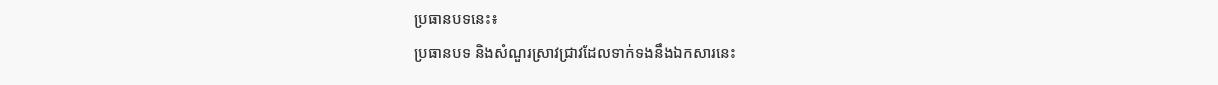ប្រធានបទនេះ៖
ប្រធានបទ និងសំណួរស្រាវជ្រាវដែលទាក់ទងនឹងឯកសារនេះ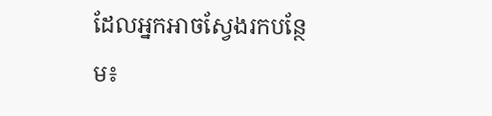ដែលអ្នកអាចស្វែងរកបន្ថែម៖